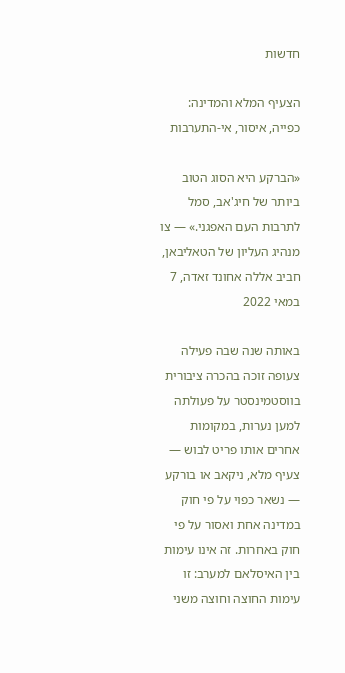חדשות

הצעיף המלא והמדינה: כפייה, איסור, אי-התערבות

«הברקע היא הסוג הטוב ביותר של חיג'אב, סמל לתרבות העם האפגני.» — צו מנהיג העליון של הטאליבאן, חביב אללה אחונד זאדה, 7 במאי 2022

באותה שנה שבה פעילה צעופה זוכה בהכרה ציבורית בווסטמינסטר על פעולתה למען נערות, במקומות אחרים אותו פריט לבוש — צעיף מלא, ניקאב או בורקע — נשאר כפוי על פי חוק במדינה אחת ואסור על פי חוק באחרות. זה אינו עימות בין האיסלאם למערב: זו עימות החוצה וחוצה משני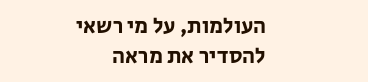העולמות, על מי רשאי להסדיר את מראה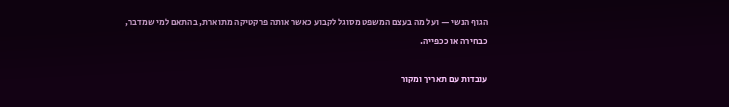הגוף הנשי — ועל מה בעצם המשפט מסוגל לקבוע כאשר אותה פרקטיקה מתוארת, בהתאם למי שמדבר, כבחירה או ככפייה.

עובדות עם תאריך ומקור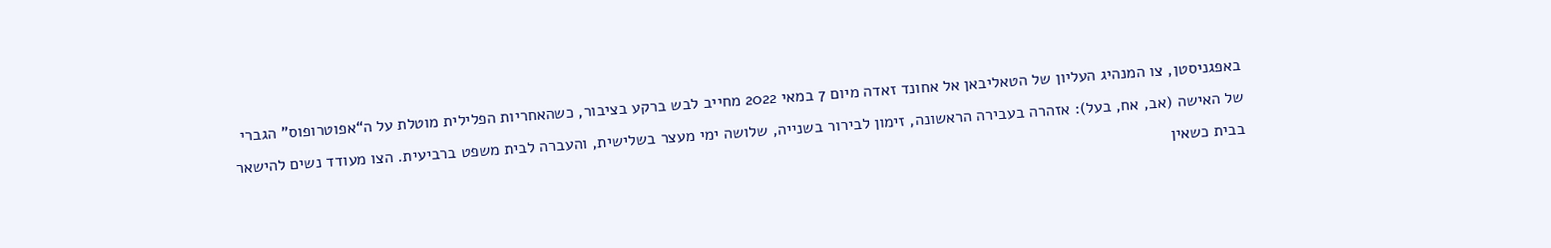באפגניסטן, צו המנהיג העליון של הטאליבאן אל אחונד זאדה מיום 7 במאי 2022 מחייב לבש ברקע בציבור, כשהאחריות הפלילית מוטלת על ה“אפוטרופוס” הגברי של האישה (אב, אח, בעל): אזהרה בעבירה הראשונה, זימון לבירור בשנייה, שלושה ימי מעצר בשלישית, והעברה לבית משפט ברביעית. הצו מעודד נשים להישאר בבית כשאין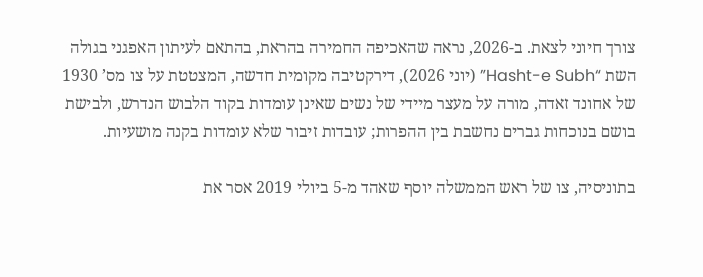צורך חיוני לצאת. ב-2026, נראה שהאכיפה החמירה בהראת, בהתאם לעיתון האפגני בגולה השת “Hasht-e Subh” (יוני 2026), דירקטיבה מקומית חדשה, המצטטת על צו מס’ 1930 של אחונד זאדה, מורה על מעצר מיידי של נשים שאינן עומדות בקוד הלבוש הנדרש, ולבישת בושם בנוכחות גברים נחשבת בין ההפרות; עובדות זיבור שלא עומדות בקנה מושעיות.

בתוניסיה, צו של ראש הממשלה יוסף שאהד מ-5 ביולי 2019 אסר את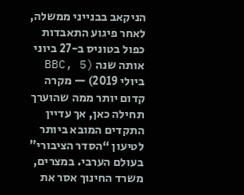הניקאב בבנייני ממשלה, לאחר פיגוע התאבדות כפול בטוניס ב-27 ביוני אותה שנה (BBC, 5 ביולי 2019) — מקרה קדום יותר ממה שהוערך תחילה כאן, אך עדיין התקדים המובא ביותר לטיעון “הסדר הציבורי” בעולם הערבי. במצרים, משרד החינוך אסר את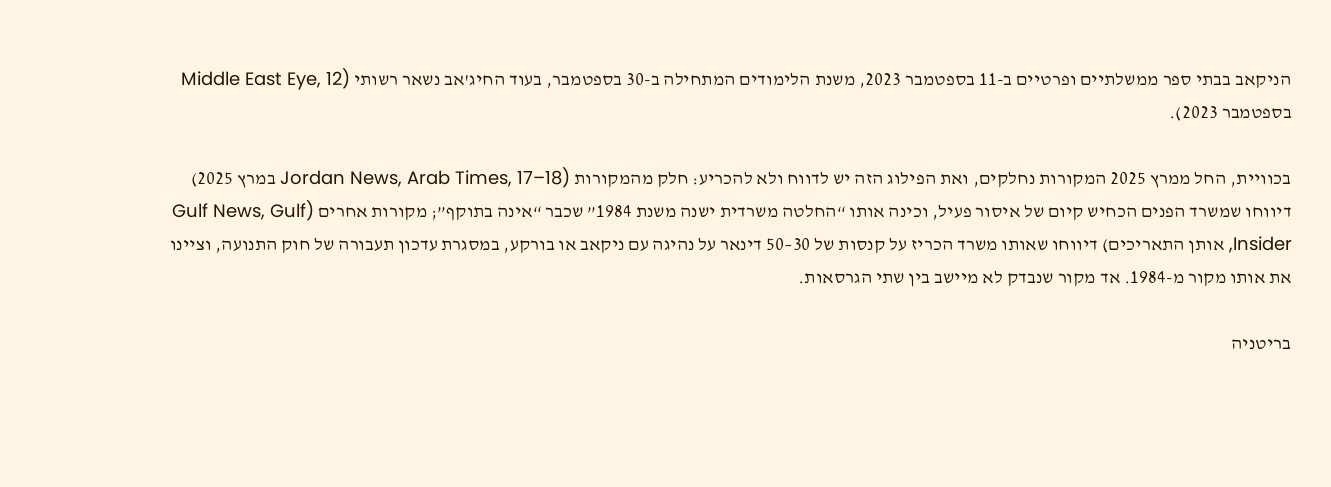הניקאב בבתי ספר ממשלתיים ופרטיים ב-11 בספטמבר 2023, משנת הלימודים המתחילה ב-30 בספטמבר, בעוד החיג'אב נשאר רשותי (Middle East Eye, 12 בספטמבר 2023).

בכוויית, החל ממרץ 2025 המקורות נחלקים, ואת הפילוג הזה יש לדווח ולא להכריע: חלק מהמקורות (Jordan News, Arab Times, 17–18 במרץ 2025) דיווחו שמשרד הפנים הכחיש קיום של איסור פעיל, וכינה אותו “החלטה משרדית ישנה משנת 1984” שכבר “אינה בתוקף”; מקורות אחרים (Gulf News, Gulf Insider, אותן התאריכים) דיווחו שאותו משרד הכריז על קנסות של 30–50 דינאר על נהיגה עם ניקאב או בורקע, במסגרת עדכון תעבורה של חוק התנועה, וציינו את אותו מקור מ-1984. אד מקור שנבדק לא מיישב בין שתי הגרסאות.

בריטניה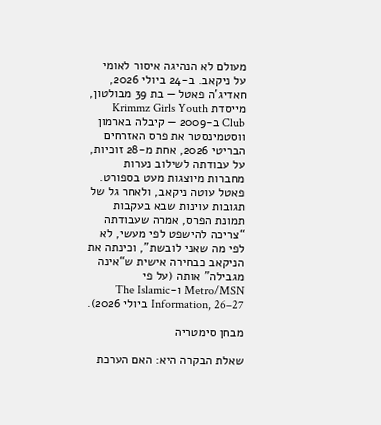מעולם לא הנהיגה איסור לאומי על ניקאב. ב-24 ביולי 2026, חאדיג'ה פאטל — בת 39 מבולטון, מייסדת Krimmz Girls Youth Club ב-2009 — קיבלה בארמון ווסטמינסטר את פרס האזרחים הבריטי 2026, אחת מ-28 זוכיות, על עבודתה לשילוב נערות מחברות מיוצגות מעט בספורט. פאטל עוטה ניקאב, ולאחר גל של תגובות עוינות שבא בעקבות תמונת הפרס, אמרה שעבודתה “צריכה להישפט לפי מעשי, לא לפי מה שאני לובשת”, וכינתה את הניקאב כבחירה אישית ש“אינה מגבילה” אותה (על פי Metro/MSN ו-The Islamic Information, 26–27 ביולי 2026).

מבחן סימטריה

שאלת הבקרה היא: האם הערכת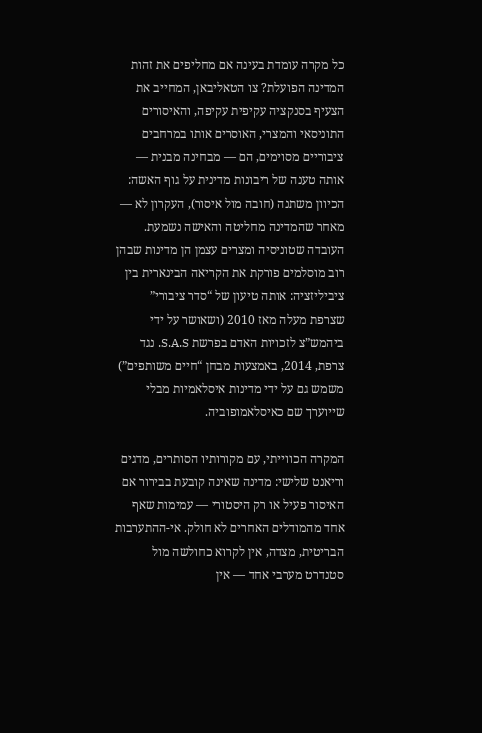כל מקרה עומדת בעינה אם מחליפים את זהות המדינה הפועלת? צו הטאליבאן, המחייב את הצעיף בסנקציה עקיפית עקיפה, והאיסורים התוניסאי והמצרי, האוסרים אותו במרחבים ציבוריים מסוימים, הם — מבחינה מבנית — אותה טענה של ריבונות מדינית על גוף האשה: הכיוון משתנה (חובה מול איסור), העקרון לא — מאחר שהמדינה מחליטה והאישה נשמעת. העובדה שטוניסיה ומצרים עצמן הן מדינות שבהן רוב מוסלמים פורקת את הקריאה הבינארית בין ציביליזציה: אותה טיעון של “סדר ציבורי” שצרפת מעלה מאז 2010 (ושאושר על ידי ביהמש”צ לזכויות האדם בפרשת S.A.S. נגד צרפת, 2014, באמצעות מבחן “חיים משותפים”) משמש גם על ידי מדינות איסלאמיות מבלי שייוערך שם כאיסלאמופוביה.

המקרה הכווייתי, עם מקורותיו הסותרים, מדגים וריאנט שלישי: מדינה שאינה קובעת בבירור אם האיסור פעיל או רק היסטורי — עמימות שאף אחד מהמודלים האחרים לא חולק. אי-ההתערבות הבריטית, מצדה, אין לקרוא כחולשה מול סטנדרט מערבי אחד — אין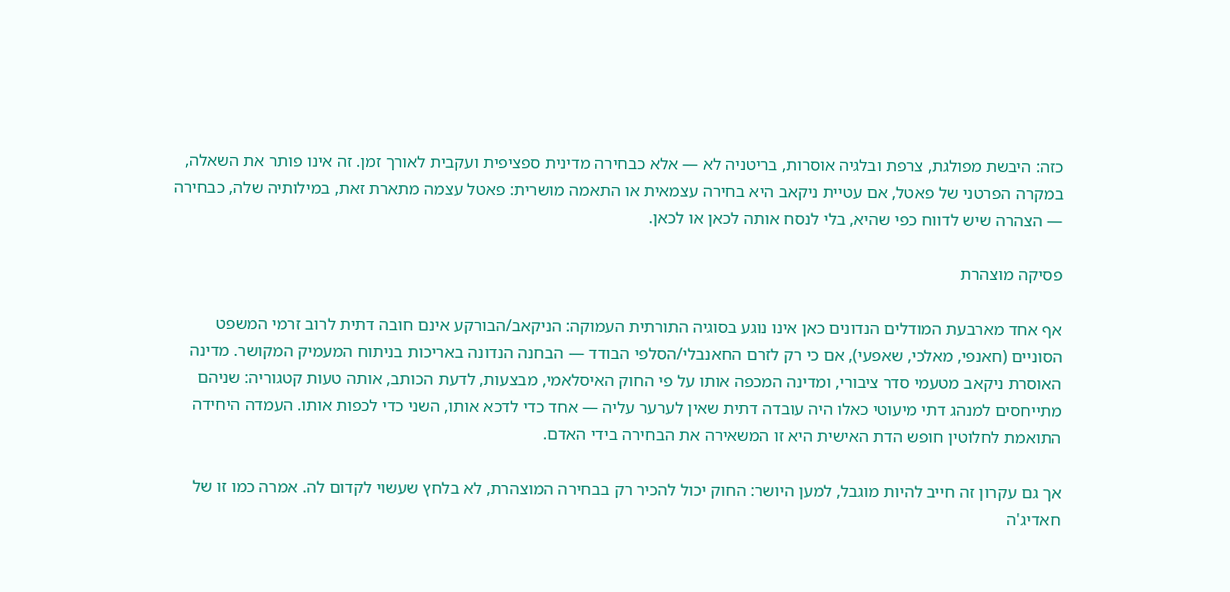כזה: היבשת מפולגת, צרפת ובלגיה אוסרות, בריטניה לא — אלא כבחירה מדינית ספציפית ועקבית לאורך זמן. זה אינו פותר את השאלה, במקרה הפרטני של פאטל, אם עטיית ניקאב היא בחירה עצמאית או התאמה מושרית: פאטל עצמה מתארת זאת, במילותיה שלה, כבחירה — הצהרה שיש לדווח כפי שהיא, בלי לנסח אותה לכאן או לכאן.

פסיקה מוצהרת

אף אחד מארבעת המודלים הנדונים כאן אינו נוגע בסוגיה התורתית העמוקה: הניקאב/הבורקע אינם חובה דתית לרוב זרמי המשפט הסוניים (חאנפי, מאלכי, שאפעי), אם כי רק לזרם החאנבלי/הסלפי הבודד — הבחנה הנדונה באריכות בניתוח המעמיק המקושר. מדינה האוסרת ניקאב מטעמי סדר ציבורי, ומדינה המכפה אותו על פי החוק האיסלאמי, מבצעות, לדעת הכותב, אותה טעות קטגוריה: שניהם מתייחסים למנהג דתי מיעוטי כאלו היה עובדה דתית שאין לערער עליה — אחד כדי לדכא אותו, השני כדי לכפות אותו. העמדה היחידה התואמת לחלוטין חופש הדת האישית היא זו המשאירה את הבחירה בידי האדם.

אך גם עקרון זה חייב להיות מוגבל, למען היושר: החוק יכול להכיר רק בבחירה המוצהרת, לא בלחץ שעשוי לקדום לה. אמרה כמו זו של חאדיג'ה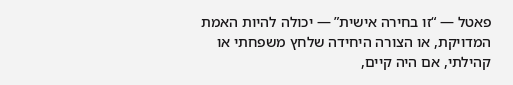פאטל — “זו בחירה אישית” — יכולה להיות האמת המדויקת, או הצורה היחידה שלחץ משפחתי או קהילתי, אם היה קיים,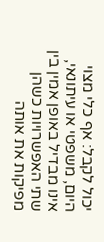יכול לקבל: אף כלי מצוי היום, משפטי או עיתונאי, אינו מבדיל באופן אמין בין שתי האפשרויות כשהן מפיקות את אותה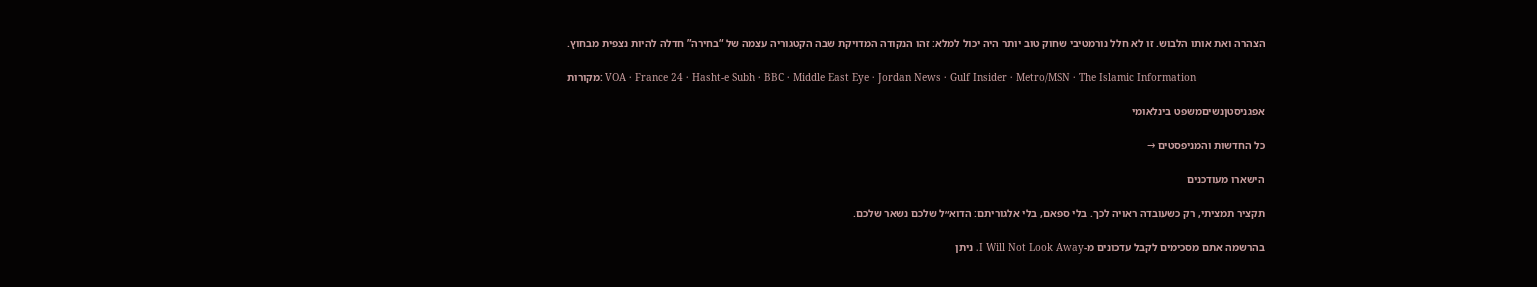הצהרה ואת אותו הלבוש. זו לא חלל נורמטיבי שחוק טוב יותר היה יכול למלא: זהו הנקודה המדויקת שבה הקטגוריה עצמה של “בחירה” חדלה להיות נצפית מבחוץ.

מקורות: VOA · France 24 · Hasht-e Subh · BBC · Middle East Eye · Jordan News · Gulf Insider · Metro/MSN · The Islamic Information

אפגניסטןנשיםמשפט בינלאומי

כל החדשות והמניפסטים →

הישארו מעודכנים

תקציר תמציתי, רק כשעובדה ראויה לכך. בלי ספאם, בלי אלגוריתם: הדוא״ל שלכם נשאר שלכם.

בהרשמה אתם מסכימים לקבל עדכונים מ-I Will Not Look Away. ניתן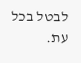לבטל בכל עת.